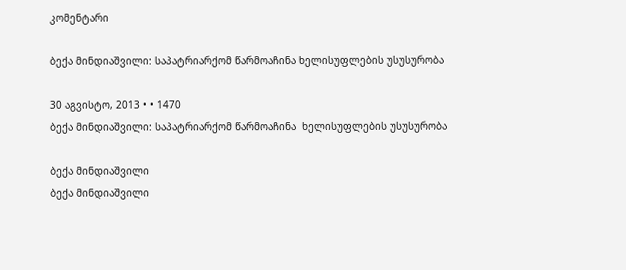კომენტარი

ბექა მინდიაშვილი: საპატრიარქომ წარმოაჩინა ხელისუფლების უსუსურობა

30 აგვისტო, 2013 • • 1470
ბექა მინდიაშვილი: საპატრიარქომ წარმოაჩინა  ხელისუფლების უსუსურობა

ბექა მინდიაშვილი
ბექა მინდიაშვილი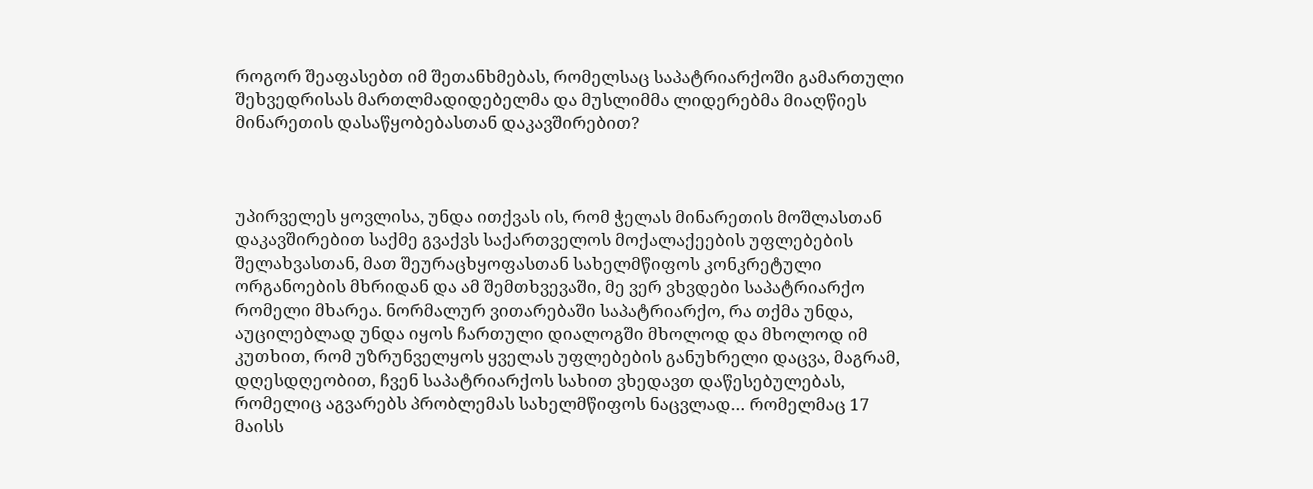როგორ შეაფასებთ იმ შეთანხმებას, რომელსაც საპატრიარქოში გამართული შეხვედრისას მართლმადიდებელმა და მუსლიმმა ლიდერებმა მიაღწიეს მინარეთის დასაწყობებასთან დაკავშირებით?



უპირველეს ყოვლისა, უნდა ითქვას ის, რომ ჭელას მინარეთის მოშლასთან დაკავშირებით საქმე გვაქვს საქართველოს მოქალაქეების უფლებების შელახვასთან, მათ შეურაცხყოფასთან სახელმწიფოს კონკრეტული ორგანოების მხრიდან და ამ შემთხვევაში, მე ვერ ვხვდები საპატრიარქო რომელი მხარეა. ნორმალურ ვითარებაში საპატრიარქო, რა თქმა უნდა, აუცილებლად უნდა იყოს ჩართული დიალოგში მხოლოდ და მხოლოდ იმ კუთხით, რომ უზრუნველყოს ყველას უფლებების განუხრელი დაცვა, მაგრამ, დღესდღეობით, ჩვენ საპატრიარქოს სახით ვხედავთ დაწესებულებას, რომელიც აგვარებს პრობლემას სახელმწიფოს ნაცვლად… რომელმაც 17 მაისს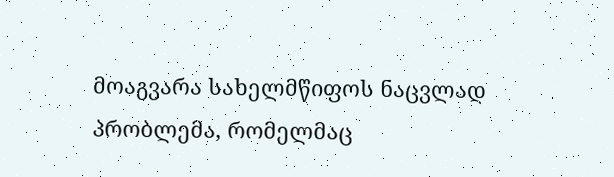მოაგვარა სახელმწიფოს ნაცვლად პრობლემა, რომელმაც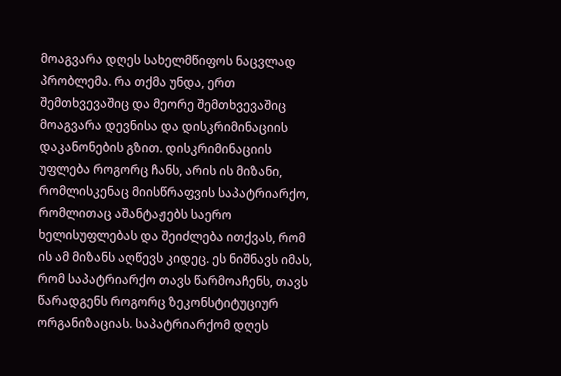მოაგვარა დღეს სახელმწიფოს ნაცვლად პრობლემა. რა თქმა უნდა, ერთ შემთხვევაშიც და მეორე შემთხვევაშიც მოაგვარა დევნისა და დისკრიმინაციის დაკანონების გზით. დისკრიმინაციის უფლება როგორც ჩანს, არის ის მიზანი, რომლისკენაც მიისწრაფვის საპატრიარქო, რომლითაც აშანტაჟებს საერო ხელისუფლებას და შეიძლება ითქვას, რომ ის ამ მიზანს აღწევს კიდეც. ეს ნიშნავს იმას, რომ საპატრიარქო თავს წარმოაჩენს, თავს წარადგენს როგორც ზეკონსტიტუციურ ორგანიზაციას. საპატრიარქომ დღეს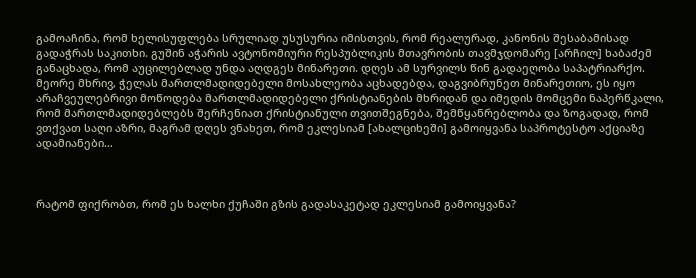გამოაჩინა, რომ ხელისუფლება სრულიად უსუსურია იმისთვის, რომ რეალურად, კანონის შესაბამისად გადაჭრას საკითხი. გუშინ აჭარის ავტონომიური რესპუბლიკის მთავრობის თავმჯდომარე [არჩილ] ხაბაძემ განაცხადა, რომ აუცილებლად უნდა აღდგეს მინარეთი. დღეს ამ სურვილს წინ გადაეღობა საპატრიარქო. მეორე მხრივ, ჭელას მართლმადიდებელი მოსახლეობა აცხადებდა, დაგვიბრუნეთ მინარეთიო, ეს იყო არაჩვეულებრივი მოწოდება მართლმადიდებელი ქრისტიანების მხრიდან და იმედის მომცემი ნაპერწკალი, რომ მართლმადიდებლებს შერჩენიათ ქრისტიანული თვითშეგნება, შემწყანრებლობა და ზოგადად, რომ ვთქვათ საღი აზრი, მაგრამ დღეს ვნახეთ, რომ ეკლესიამ [ახალციხეში] გამოიყვანა საპროტესტო აქციაზე ადამიანები…



რატომ ფიქრობთ, რომ ეს ხალხი ქუჩაში გზის გადასაკეტად ეკლესიამ გამოიყვანა?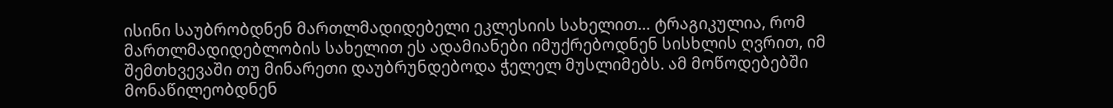ისინი საუბრობდნენ მართლმადიდებელი ეკლესიის სახელით… ტრაგიკულია, რომ მართლმადიდებლობის სახელით ეს ადამიანები იმუქრებოდნენ სისხლის ღვრით, იმ შემთხვევაში თუ მინარეთი დაუბრუნდებოდა ჭელელ მუსლიმებს. ამ მოწოდებებში მონაწილეობდნენ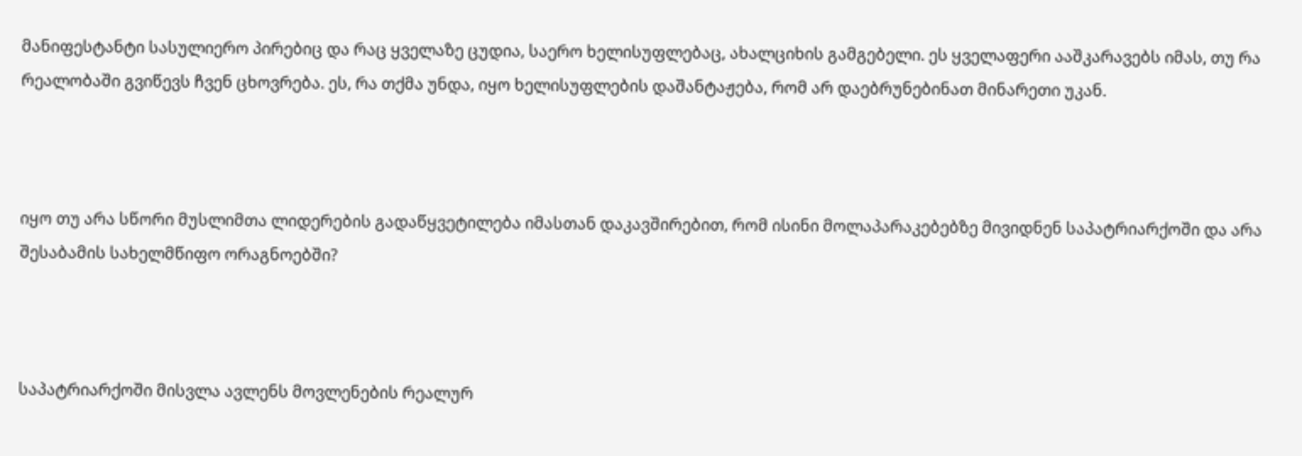მანიფესტანტი სასულიერო პირებიც და რაც ყველაზე ცუდია, საერო ხელისუფლებაც, ახალციხის გამგებელი. ეს ყველაფერი ააშკარავებს იმას, თუ რა რეალობაში გვიწევს ჩვენ ცხოვრება. ეს, რა თქმა უნდა, იყო ხელისუფლების დაშანტაჟება, რომ არ დაებრუნებინათ მინარეთი უკან.



იყო თუ არა სწორი მუსლიმთა ლიდერების გადაწყვეტილება იმასთან დაკავშირებით, რომ ისინი მოლაპარაკებებზე მივიდნენ საპატრიარქოში და არა შესაბამის სახელმწიფო ორაგნოებში?



საპატრიარქოში მისვლა ავლენს მოვლენების რეალურ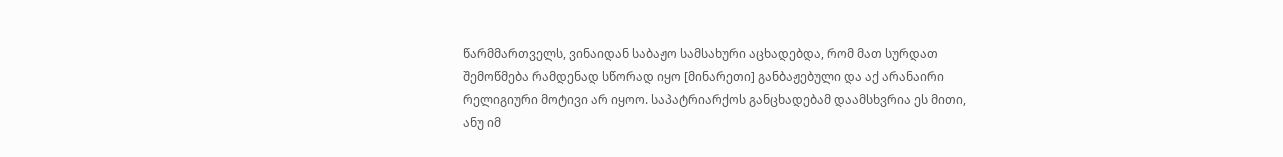წარმმართველს, ვინაიდან საბაჟო სამსახური აცხადებდა, რომ მათ სურდათ შემოწმება რამდენად სწორად იყო [მინარეთი] განბაჟებული და აქ არანაირი რელიგიური მოტივი არ იყოო. საპატრიარქოს განცხადებამ დაამსხვრია ეს მითი, ანუ იმ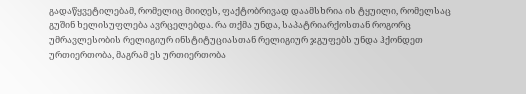გადაწყვეტილებამ, რომელიც მიიღეს, ფაქტობრივად დაამსხრია ის ტყუილი, რომელსაც გუშინ ხელისუფლება ავრცელებდა. რა თქმა უნდა, საპატრიარქოსთან როგორც უმრავლესობის რელიგიურ ინსტიტუციასთან რელიგიურ ჯგუფებს უნდა ჰქონდეთ ურთიერთობა, მაგრამ ეს ურთიერთობა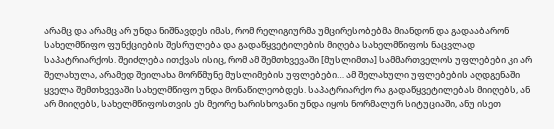არამც და არამც არ უნდა ნიშნავდეს იმას, რომ რელიგიურმა უმცირესობებმა მიანდონ და გადააბარონ სახელმწიფო ფუნქციების შესრულება და გადაწყვეტილების მიღება სახელმწიფოს ნაცვლად საპატრიარქოს. შეიძლება ითქვას ისიც, რომ ამ შემთხვევაში [მუსლიმთა] სამმართველოს უფლებები კი არ შელახულა, არამედ შეილახა მორწმუნე მუსლიმების უფლებები… ამ შელახული უფლებების აღდგენაში ყველა შემთხვევაში სახელმწიფო უნდა მონაწილეობდეს. საპატრიარქო რა გადაწყვეტილებას მიიღებს, ან არ მიიღებს, სახელმწიფოსთვის ეს მეორე ხარისხოვანი უნდა იყოს ნორმალურ სიტუციაში, ანუ ისეთ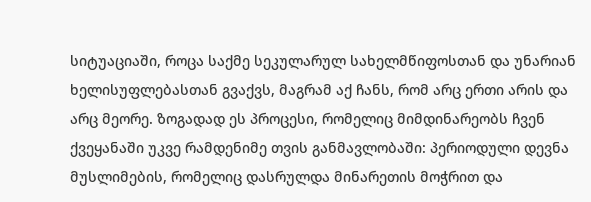სიტუაციაში, როცა საქმე სეკულარულ სახელმწიფოსთან და უნარიან ხელისუფლებასთან გვაქვს, მაგრამ აქ ჩანს, რომ არც ერთი არის და არც მეორე. ზოგადად ეს პროცესი, რომელიც მიმდინარეობს ჩვენ ქვეყანაში უკვე რამდენიმე თვის განმავლობაში: პერიოდული დევნა მუსლიმების, რომელიც დასრულდა მინარეთის მოჭრით და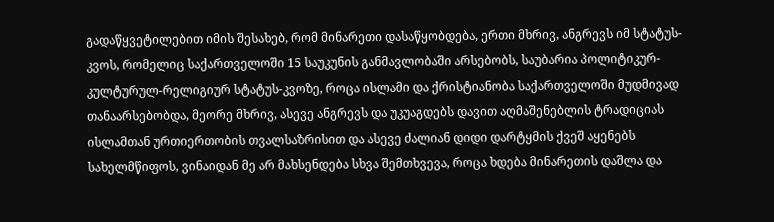გადაწყვეტილებით იმის შესახებ, რომ მინარეთი დასაწყობდება, ერთი მხრივ, ანგრევს იმ სტატუს-კვოს, რომელიც საქართველოში 15 საუკუნის განმავლობაში არსებობს, საუბარია პოლიტიკურ-კულტურულ-რელიგიურ სტატუს-კვოზე, როცა ისლამი და ქრისტიანობა საქართველოში მუდმივად თანაარსებობდა, მეორე მხრივ, ასევე ანგრევს და უკუაგდებს დავით აღმაშენებლის ტრადიციას ისლამთან ურთიერთობის თვალსაზრისით და ასევე ძალიან დიდი დარტყმის ქვეშ აყენებს სახელმწიფოს, ვინაიდან მე არ მახსენდება სხვა შემთხვევა, როცა ხდება მინარეთის დაშლა და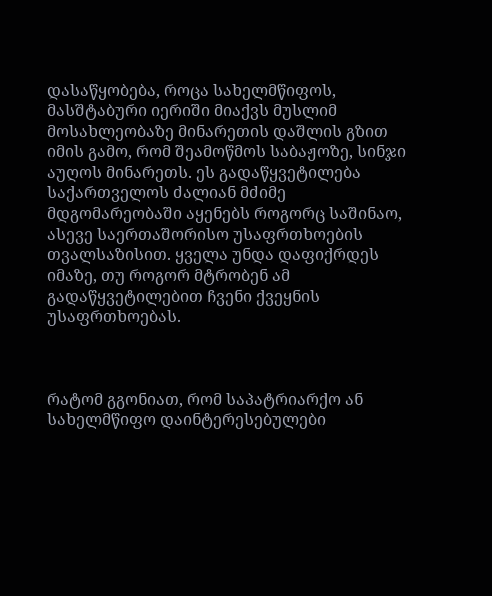დასაწყობება, როცა სახელმწიფოს, მასშტაბური იერიში მიაქვს მუსლიმ მოსახლეობაზე მინარეთის დაშლის გზით იმის გამო, რომ შეამოწმოს საბაჟოზე, სინჯი აუღოს მინარეთს. ეს გადაწყვეტილება საქართველოს ძალიან მძიმე მდგომარეობაში აყენებს როგორც საშინაო, ასევე საერთაშორისო უსაფრთხოების თვალსაზისით. ყველა უნდა დაფიქრდეს იმაზე, თუ როგორ მტრობენ ამ გადაწყვეტილებით ჩვენი ქვეყნის უსაფრთხოებას.



რატომ გგონიათ, რომ საპატრიარქო ან სახელმწიფო დაინტერესებულები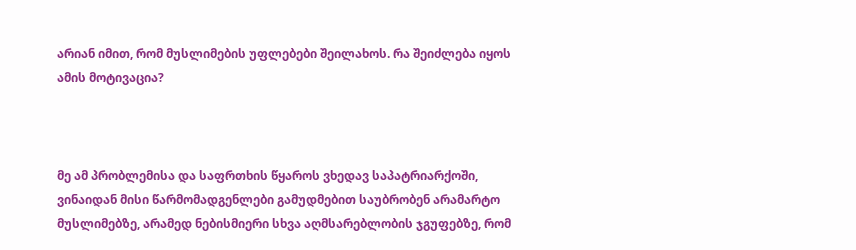არიან იმით, რომ მუსლიმების უფლებები შეილახოს. რა შეიძლება იყოს ამის მოტივაცია?



მე ამ პრობლემისა და საფრთხის წყაროს ვხედავ საპატრიარქოში, ვინაიდან მისი წარმომადგენლები გამუდმებით საუბრობენ არამარტო მუსლიმებზე, არამედ ნებისმიერი სხვა აღმსარებლობის ჯგუფებზე, რომ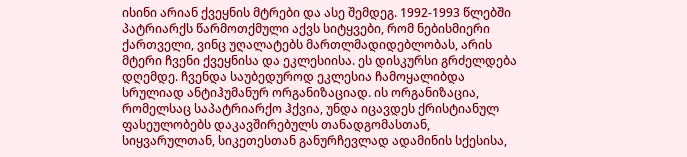ისინი არიან ქვეყნის მტრები და ასე შემდეგ. 1992-1993 წლებში პატრიარქს წარმოთქმული აქვს სიტყვები, რომ ნებისმიერი ქართველი, ვინც უღალატებს მართლმადიდებლობას, არის მტერი ჩვენი ქვეყნისა და ეკლესიისა. ეს დისკურსი გრძელდება დღემდე. ჩვენდა საუბედუროდ ეკლესია ჩამოყალიბდა სრულიად ანტიჰუმანურ ორგანიზაციად. ის ორგანიზაცია, რომელსაც საპატრიარქო ჰქვია, უნდა იცავდეს ქრისტიანულ ფასეულობებს დაკავშირებულს თანადგომასთან, სიყვარულთან, სიკეთესთან განურჩევლად ადამინის სქესისა,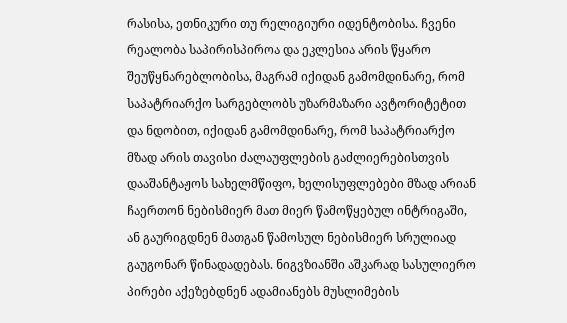რასისა, ეთნიკური თუ რელიგიური იდენტობისა. ჩვენი რეალობა საპირისპიროა და ეკლესია არის წყარო შეუწყნარებლობისა, მაგრამ იქიდან გამომდინარე, რომ საპატრიარქო სარგებლობს უზარმაზარი ავტორიტეტით და ნდობით, იქიდან გამომდინარე, რომ საპატრიარქო მზად არის თავისი ძალაუფლების გაძლიერებისთვის დააშანტაჟოს სახელმწიფო, ხელისუფლებები მზად არიან ჩაერთონ ნებისმიერ მათ მიერ წამოწყებულ ინტრიგაში, ან გაურიგდნენ მათგან წამოსულ ნებისმიერ სრულიად გაუგონარ წინადადებას. ნიგვზიანში აშკარად სასულიერო პირები აქეზებდნენ ადამიანებს მუსლიმების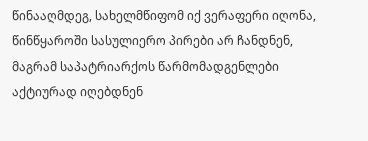წინააღმდეგ, სახელმწიფომ იქ ვერაფერი იღონა, წინწყაროში სასულიერო პირები არ ჩანდნენ, მაგრამ საპატრიარქოს წარმომადგენლები აქტიურად იღებდნენ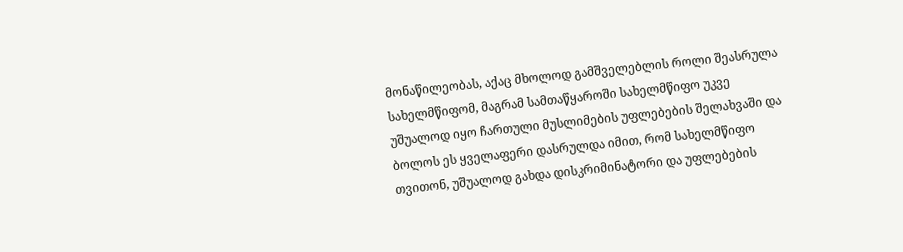მონაწილეობას, აქაც მხოლოდ გამშველებლის როლი შეასრულა სახელმწიფომ, მაგრამ სამთაწყაროში სახელმწიფო უკვე უშუალოდ იყო ჩართული მუსლიმების უფლებების შელახვაში და ბოლოს ეს ყველაფერი დასრულდა იმით, რომ სახელმწიფო თვითონ, უშუალოდ გახდა დისკრიმინატორი და უფლებების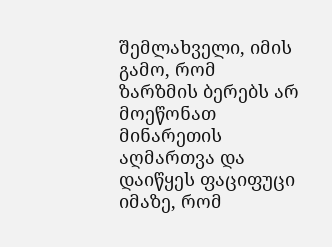შემლახველი, იმის გამო, რომ ზარზმის ბერებს არ მოეწონათ მინარეთის აღმართვა და დაიწყეს ფაციფუცი იმაზე, რომ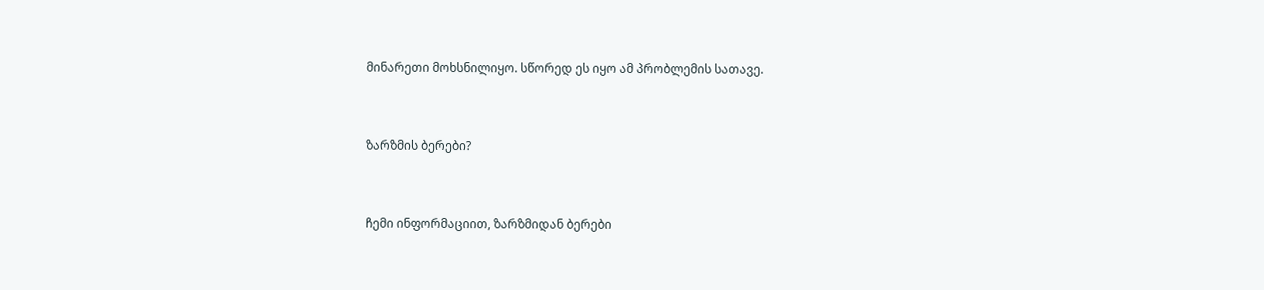მინარეთი მოხსნილიყო. სწორედ ეს იყო ამ პრობლემის სათავე.



ზარზმის ბერები?



ჩემი ინფორმაციით, ზარზმიდან ბერები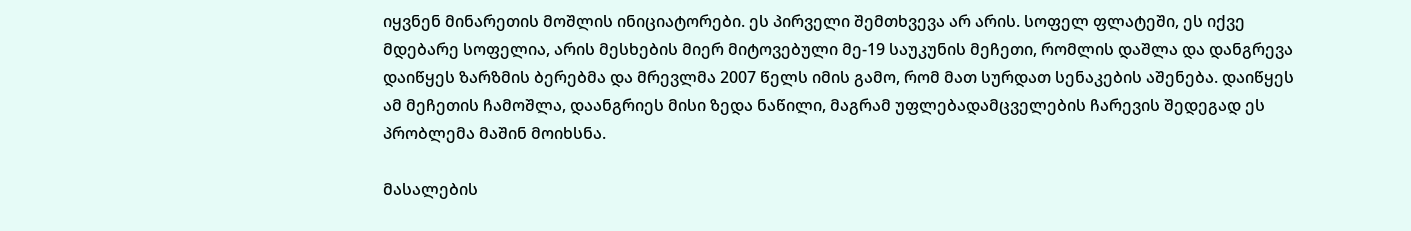იყვნენ მინარეთის მოშლის ინიციატორები. ეს პირველი შემთხვევა არ არის. სოფელ ფლატეში, ეს იქვე მდებარე სოფელია, არის მესხების მიერ მიტოვებული მე-19 საუკუნის მეჩეთი, რომლის დაშლა და დანგრევა დაიწყეს ზარზმის ბერებმა და მრევლმა 2007 წელს იმის გამო, რომ მათ სურდათ სენაკების აშენება. დაიწყეს ამ მეჩეთის ჩამოშლა, დაანგრიეს მისი ზედა ნაწილი, მაგრამ უფლებადამცველების ჩარევის შედეგად ეს პრობლემა მაშინ მოიხსნა.

მასალების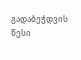გადაბეჭდვის წესი